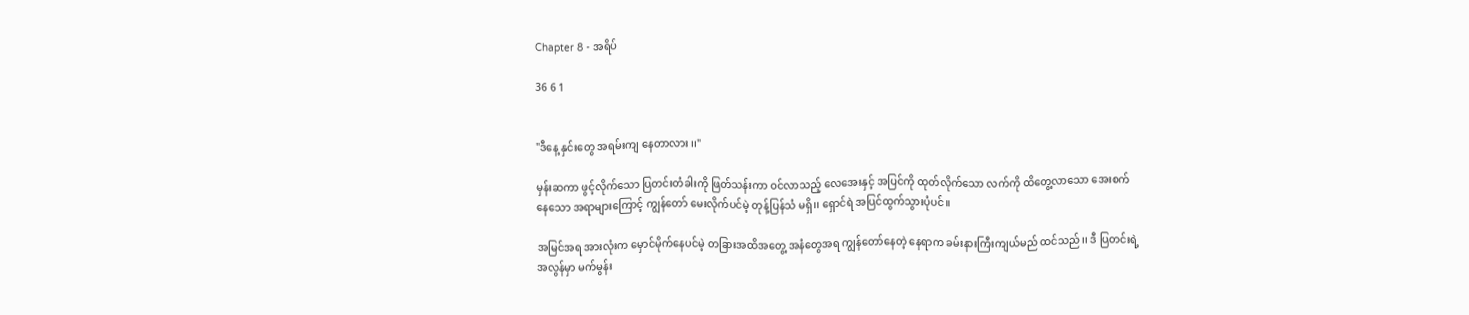Chapter 8 - အရိပ်

36 6 1


"ဒီနေ့ နှင်းတွေ အရမ်းကျ နေတာလား ၊၊"

မှန်းဆကာ ဖွင့်လိုက်သော ပြတင်းတံခါးကို ဖြတ်သန်းကာ ဝင်လာသည့် လေအေးနှင့် အပြင်ကို ထုတ်လိုက်သော လက်ကို ထိတွေ့လာသော အေးစက်နေသော အရာများကြောင့် ကျွန်တော် မေးလိုက်ပင်မဲ့ တုန့်ပြန်သံ မရှိ၊၊ ရှောင်ရဲ အပြင်ထွက်သွားပုံပင်။

အမြင်အရ အားလုံးက မှောင်မိုက်နေပင်မဲ့ တခြားအထိအတွေ့ အနံတွေအရ ကျွန်တော်နေတဲ့ နေရာက ခမ်းနားကြီးကျယ်မည် ထင်သည်၊၊ ဒီ ပြတင်းရဲ့ အလွန်မှာ မက်မွန်း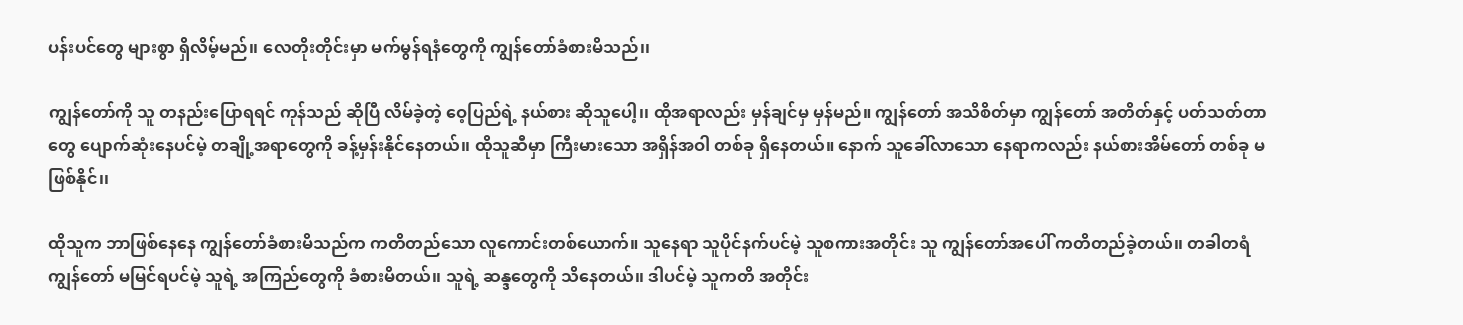ပန်းပင်တွေ များစွာ ရှိလိမ့်မည်၊၊ လေတိုးတိုင်းမှာ မက်မွန်ရနံတွေကို ကျွန်တော်ခံစားမိသည်၊၊

ကျွန်တော်ကို သူ တနည်းပြောရရင် ကုန်သည် ဆိုပြီ လိမ်ခဲ့တဲ့ ဝေ့ပြည်ရဲ့ နယ်စား ဆိုသူပေါ့၊၊ ထိုအရာလည်း မှန်ချင်မှ မှန်မည်။ ကျွန်တော် အသိစိတ်မှာ ကျွန်တော် အတိတ်နှင့် ပတ်သတ်တာတွေ ပျောက်ဆုံးနေပင်မဲ့ တချို့အရာတွေကို ခန့်မှန်းနိုင်နေတယ်၊၊ ထိုသူဆီမှာ ကြီးမားသော အရှိန်အဝါ တစ်ခု ရှိနေတယ်။ နောက် သူခေါ်လာသော နေရာကလည်း နယ်စားအိမ်တော် တစ်ခု မဖြစ်နိုင်၊၊

ထိုသူက ဘာဖြစ်နေနေ ကျွန်တော်ခံစားမိသည်က ကတိတည်သော လူကောင်းတစ်ယောက်။ သူနေရာ သူပိုင်နက်ပင်မဲ့ သူစကားအတိုင်း သူ ကျွန်တော်အပေါ် ကတိတည်ခဲ့တယ်၊၊ တခါတရံ ကျွန်တော် မမြင်ရပင်မဲ့ သူရဲ့ အကြည်တွေကို ခံစားမိတယ်၊၊ သူရဲ့ ဆန္ဒတွေကို သိနေတယ်၊၊ ဒါပင်မဲ့ သူကတိ အတိုင်း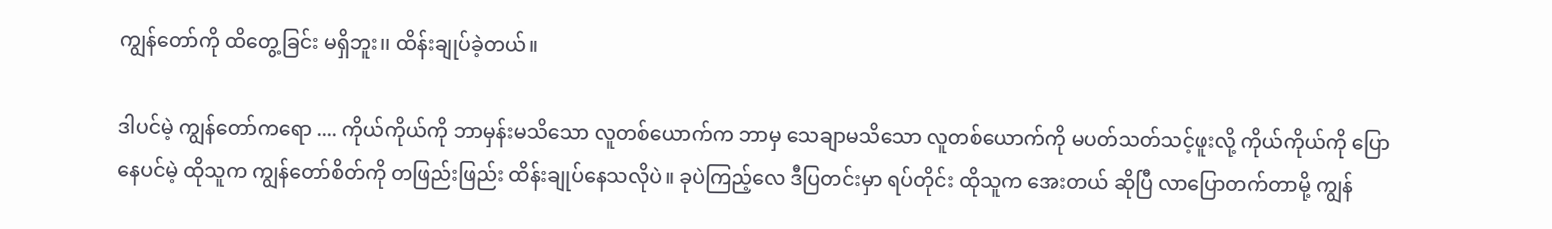ကျွန်တော်ကို ထိတွေ့ခြင်း မရှိဘူး၊၊ ထိန်းချုပ်ခဲ့တယ်။

ဒါပင်မဲ့ ကျွန်တော်ကရော .... ကိုယ်ကိုယ်ကို ဘာမှန်းမသိသော လူတစ်ယောက်က ဘာမှ သေချာမသိသော လူတစ်ယောက်ကို မပတ်သတ်သင့်ဖူးလို့ ကိုယ်ကိုယ်ကို ပြောနေပင်မဲ့ ထိုသူက ကျွန်တော်စိတ်ကို တဖြည်းဖြည်း ထိန်းချုပ်နေသလိုပဲ။ ခုပဲကြည့်လေ ဒီပြတင်းမှာ ရပ်တိုင်း ထိုသူက အေးတယ် ဆိုပြီ လာပြောတက်တာမို့ ကျွန်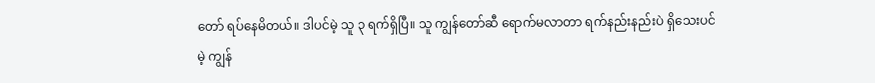တော် ရပ်နေမိတယ်။ ဒါပင်မဲ့ သူ ၃ ရက်ရှိပြီ။ သူ ကျွန်တော်ဆီ ရောက်မလာတာ ရက်နည်းနည်းပဲ ရှိသေးပင်မဲ့ ကျွန်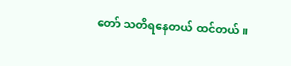တော် သတိရနေတယ် ထင်တယ်။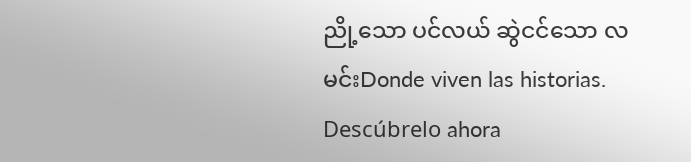ညို့သော ပင်လယ် ဆွဲငင်သော လမင်းDonde viven las historias. Descúbrelo ahora